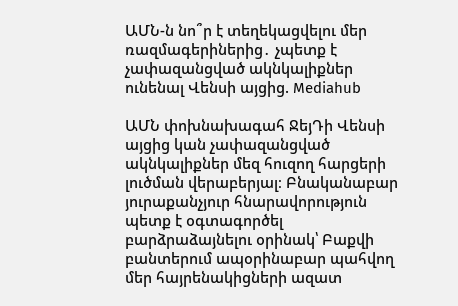ԱՄՆ-ն նո՞ր է տեղեկացվելու մեր ռազմագերիներից․ չպետք է չափազանցված ակնկալիքներ ունենալ Վենսի այցից. Mediahub

ԱՄՆ փոխնախագահ ՋեյԴի Վենսի այցից կան չափազանցված ակնկալիքներ մեզ հուզող հարցերի լուծման վերաբերյալ։ Բնականաբար յուրաքանչյուր հնարավորություն պետք է օգտագործել բարձրաձայնելու օրինակ՝ Բաքվի բանտերում ապօրինաբար պահվող մեր հայրենակիցների ազատ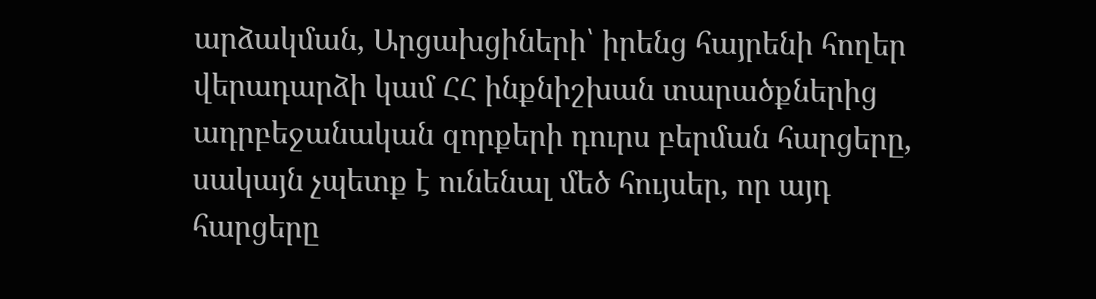արձակման, Արցախցիների՝ իրենց հայրենի հողեր վերադարձի կամ ՀՀ ինքնիշխան տարածքներից ադրբեջանական զորքերի դուրս բերման հարցերը, սակայն չպետք է ունենալ մեծ հույսեր, որ այդ հարցերը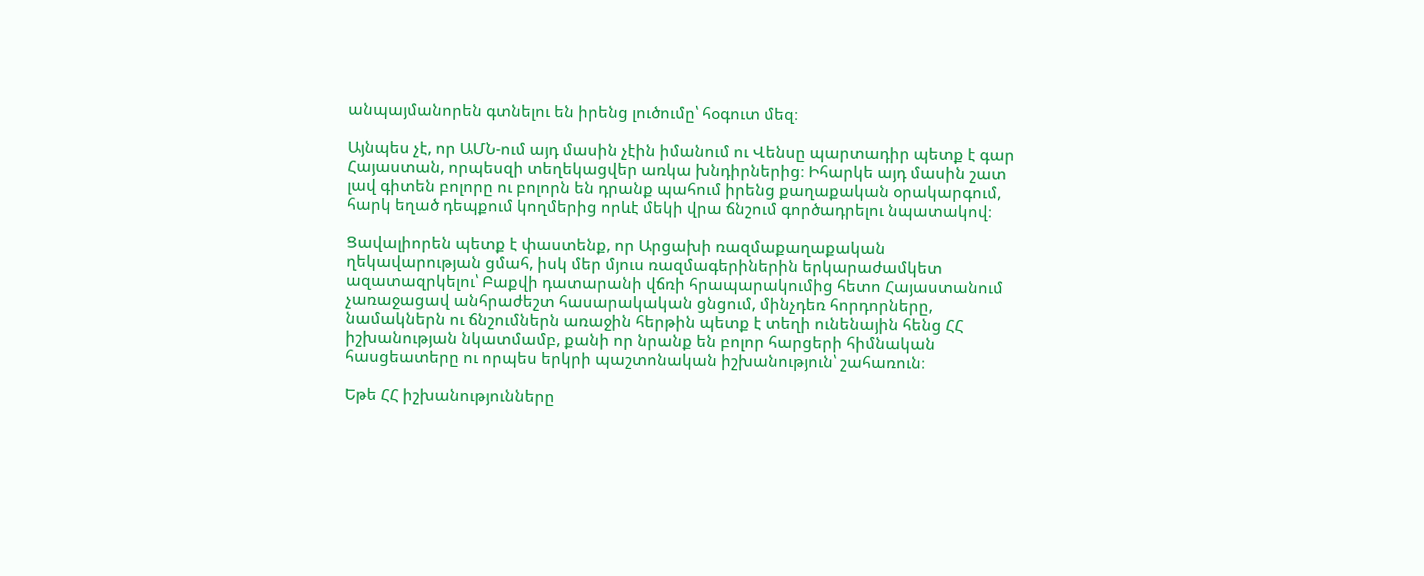անպայմանորեն գտնելու են իրենց լուծումը՝ հօգուտ մեզ։

Այնպես չէ, որ ԱՄՆ-ում այդ մասին չէին իմանում ու Վենսը պարտադիր պետք է գար Հայաստան, որպեսզի տեղեկացվեր առկա խնդիրներից։ Իհարկե այդ մասին շատ լավ գիտեն բոլորը ու բոլորն են դրանք պահում իրենց քաղաքական օրակարգում, հարկ եղած դեպքում կողմերից որևէ մեկի վրա ճնշում գործադրելու նպատակով։

Ցավալիորեն պետք է փաստենք, որ Արցախի ռազմաքաղաքական ղեկավարության ցմահ, իսկ մեր մյուս ռազմագերիներին երկարաժամկետ ազատազրկելու՝ Բաքվի դատարանի վճռի հրապարակումից հետո Հայաստանում չառաջացավ անհրաժեշտ հասարակական ցնցում, մինչդեռ հորդորները, նամակներն ու ճնշումներն առաջին հերթին պետք է տեղի ունենային հենց ՀՀ իշխանության նկատմամբ, քանի որ նրանք են բոլոր հարցերի հիմնական հասցեատերը ու որպես երկրի պաշտոնական իշխանություն՝ շահառուն։

Եթե ՀՀ իշխանությունները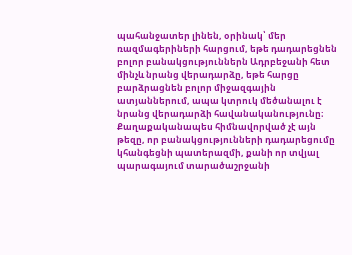պահանջատեր լինեն, օրինակ՝ մեր ռազմագերիների հարցում, եթե դադարեցնեն բոլոր բանակցություններն Ադրբեջանի հետ մինչև նրանց վերադարձը, եթե հարցը բարձրացնեն բոլոր միջազգային ատյաններում, ապա կտրուկ մեծանալու է նրանց վերադարձի հավանականությունը։ Քաղաքականապես հիմնավորված չէ այն թեզը, որ բանակցությունների դադարեցումը կհանգեցնի պատերազմի, քանի որ տվյալ պարագայում տարածաշրջանի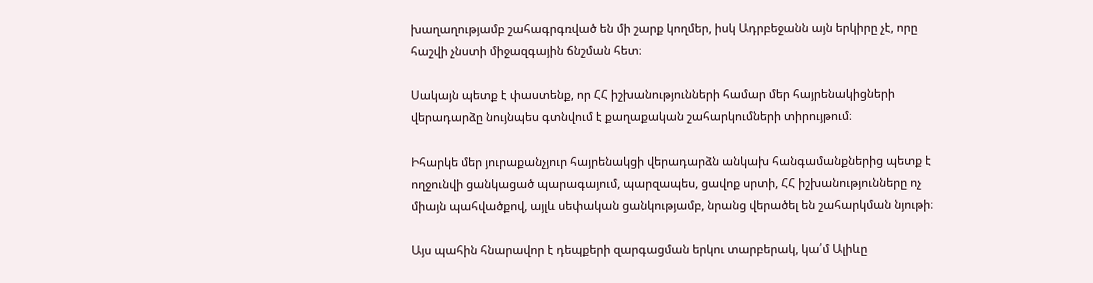խաղաղությամբ շահագրգռված են մի շարք կողմեր, իսկ Ադրբեջանն այն երկիրը չէ, որը հաշվի չնստի միջազգային ճնշման հետ։

Սակայն պետք է փաստենք, որ ՀՀ իշխանությունների համար մեր հայրենակիցների վերադարձը նույնպես գտնվում է քաղաքական շահարկումների տիրույթում։

Իհարկե մեր յուրաքանչյուր հայրենակցի վերադարձն անկախ հանգամանքներից պետք է ողջունվի ցանկացած պարագայում, պարզապես, ցավոք սրտի, ՀՀ իշխանությունները ոչ միայն պահվածքով, այլև սեփական ցանկությամբ, նրանց վերածել են շահարկման նյութի։

Այս պահին հնարավոր է դեպքերի զարգացման երկու տարբերակ, կա՛մ Ալիևը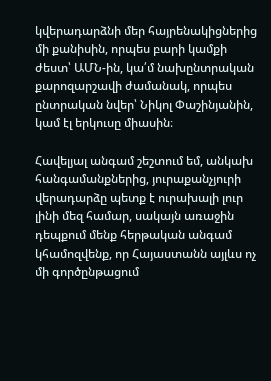կվերադարձնի մեր հայրենակիցներից մի քանիսին, որպես բարի կամքի ժեստ՝ ԱՄՆ-ին, կա՛մ նախընտրական քարոզարշավի ժամանակ, որպես ընտրական նվեր՝ Նիկոլ Փաշինյանին, կամ էլ երկուսը միասին։

Հավելյալ անգամ շեշտում եմ, անկախ հանգամանքներից, յուրաքանչյուրի վերադարձը պետք է ուրախալի լուր լինի մեզ համար, սակայն առաջին դեպքում մենք հերթական անգամ կհամոզվենք, որ Հայաստանն այլևս ոչ մի գործընթացում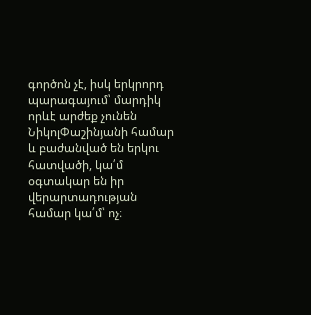գործոն չէ, իսկ երկրորդ պարագայում՝ մարդիկ որևէ արժեք չունեն ՆիկոլՓաշինյանի համար և բաժանված են երկու հատվածի, կա՛մ օգտակար են իր վերարտադության համար կա՛մ՝ ոչ։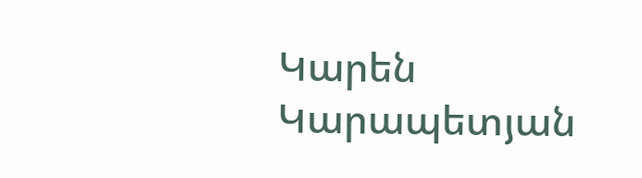Կարեն Կարապետյան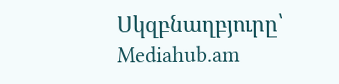Սկզբնաղբյուրը՝ Mediahub.am